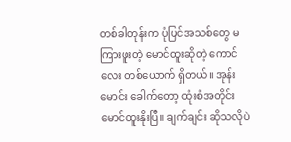တစ်ခါတုန်းက ပုံပြင်အသစ်တွေ မကြားဖူးတဲ့ မောင်ထူးဆိုတဲ့ ကောင်လေး တစ်ယောက် ရှိတယ်။ အုန်းမောင်း ခေါက်တော့ ထုံးစံအတိုင်း မောင်ထူးနိုးပြီ။ ချက်ချင်း ဆိုသလိုပဲ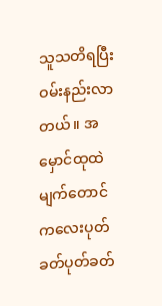သူသတိရပြီး ဝမ်းနည်းလာတယ်။ အမှောင်ထုထဲ မျက်တောင်ကလေးပုတ်ခတ်ပုတ်ခတ်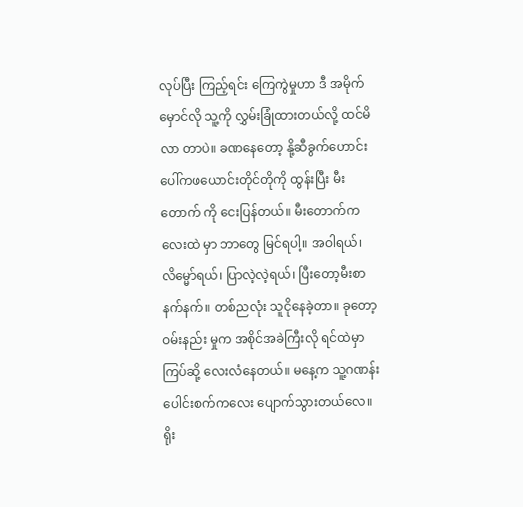လုပ်ပြီး ကြည့်ရင်း ကြေကွဲမှုဟာ ဒီ အမိုက်မှောင်လို သူ့ကို လွှမ်းခြုံထားတယ်လို့ ထင်မိလာ တာပဲ။ ခဏနေတော့ နို့ဆီခွက်ဟောင်းပေါ်ကဖယောင်းတိုင်တိုကို ထွန်းပြီး မီးတောက် ကို ငေးပြန်တယ်။ မီးတောက်ကလေးထဲ မှာ ဘာတွေ မြင်ရပါ့။ အဝါရယ်၊ လိမ္မော်ရယ်၊ ပြာလဲ့လဲ့ရယ်၊ ပြီးတော့မီးစာနက်နက်။ တစ်ညလုံး သူငိုနေခဲ့တာ။ ခုတော့ ဝမ်းနည်း မှုက အစိုင်အခဲကြီးလို ရင်ထဲမှာ ကြပ်ဆို့ လေးလံနေတယ်။ မနေ့က သူ့ဂဏန်းပေါင်းစက်ကလေး ပျောက်သွားတယ်လေ။ ရိုး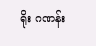ရိုး ဂဏန်း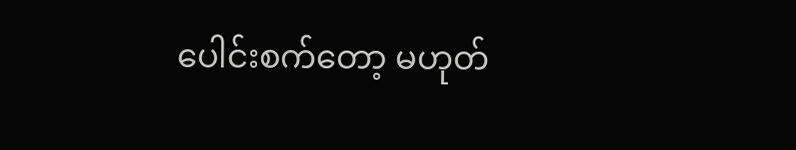ပေါင်းစက်တော့ မဟုတ်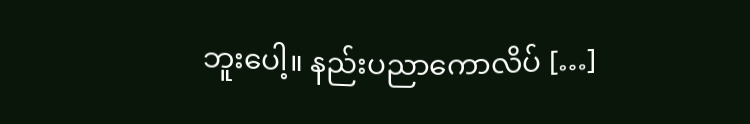ဘူးပေါ့။ နည်းပညာကောလိပ် […]